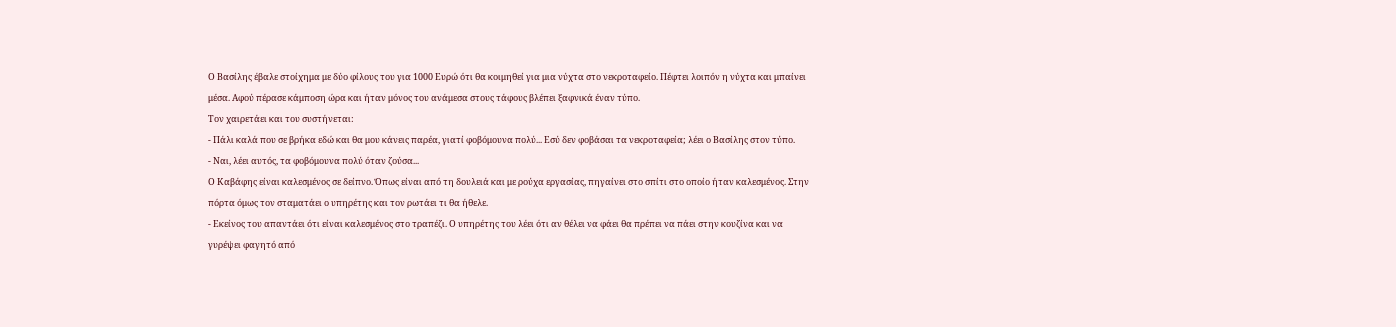Ο Βασίλης έβαλε στοίχημα με δύο φίλους του για 1000 Ευρώ ότι θα κοιμηθεί για μια νύχτα στο νεκροταφείο. Πέφτει λοιπόν η νύχτα και μπαίνει μέσα. Αφού πέρασε κάμποση ώρα και ήταν μόνος του ανάμεσα στους τάφους βλέπει ξαφνικά έναν τύπο.
Τον χαιρετάει και του συστήνεται:
- Πάλι καλά που σε βρήκα εδώ και θα μου κάνεις παρέα, γιατί φοβόμουνα πολύ... Εσύ δεν φοβάσαι τα νεκροταφεία; λέει ο Βασίλης στον τύπο.
- Ναι, λέει αυτός, τα φοβόμουνα πολύ όταν ζούσα...
Ο Καβάφης είναι καλεσμένος σε δείπνο. Όπως είναι από τη δουλειά και με ρούχα εργασίας, πηγαίνει στο σπίτι στο οποίο ήταν καλεσμένος. Στην πόρτα όμως τον σταματάει ο υπηρέτης και τον ρωτάει τι θα ήθελε.
- Εκείνος του απαντάει ότι είναι καλεσμένος στο τραπέζι. Ο υπηρέτης του λέει ότι αν θέλει να φάει θα πρέπει να πάει στην κουζίνα και να γυρέψει φαγητό από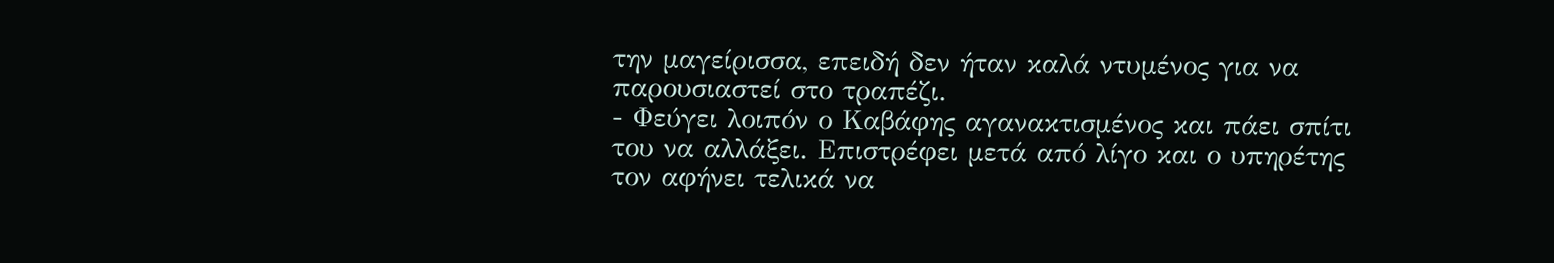την μαγείρισσα, επειδή δεν ήταν καλά ντυμένος για να παρουσιαστεί στο τραπέζι.
- Φεύγει λοιπόν ο Καβάφης αγανακτισμένος και πάει σπίτι του να αλλάξει. Επιστρέφει μετά από λίγο και ο υπηρέτης τον αφήνει τελικά να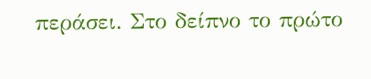περάσει. Στο δείπνο το πρώτο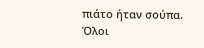πιάτο ήταν σούπα. Όλοι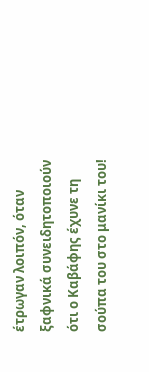έτρωγαν λοιπόν, όταν ξαφνικά συνειδητοποιούν ότι ο Καβάφης έχυνε τη σούπα του στο μανίκι του!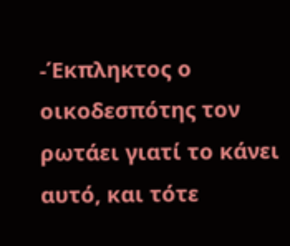-Έκπληκτος ο οικοδεσπότης τον ρωτάει γιατί το κάνει αυτό, και τότε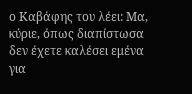ο Καβάφης του λέει: Μα, κύριε, όπως διαπίστωσα δεν έχετε καλέσει εμένα για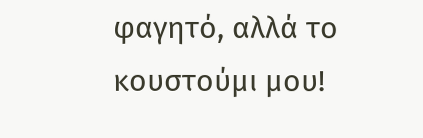φαγητό, αλλά το κουστούμι μου!